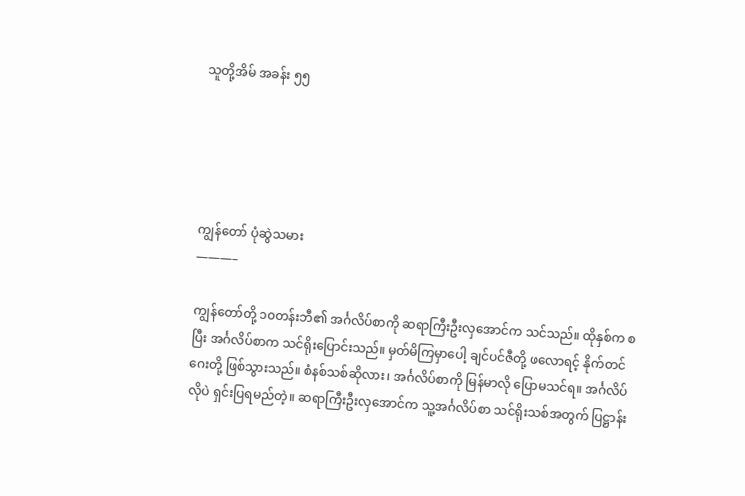သူတို့အိမ် အခန်း ၅၅





ကျွန်တော် ပုံဆွဲသမား
———–

ကျွန်တော်တို့ ၁၀တန်းဘီ၏ အင်္ဂလိပ်စာကို ဆရာကြီးဦးလှအောင်က သင်သည်။ ထိုနှစ်က စပြီး အင်္ဂလိပ်စာက သင်ရိုးပြောင်းသည်။ မှတ်မိကြမှာပေါ့ ချင်ပင်ဇီတို့ ဖလောရင့် နိုက်တင်ဂေးတို့ ဖြစ်သွားသည်။ စံနစ်သစ်ဆိုလား၊ အင်္ဂလိပ်စာကို မြန်မာလို ပြောမသင်ရ။ အင်္ဂလိပ်လိုပဲ ရှင်းပြရမည်တဲ့။ ဆရာကြီးဦးလှအောင်က သူ့အင်္ဂလိပ်စာ သင်ရိုးသစ်အတွက် ပြဋ္ဌာန်း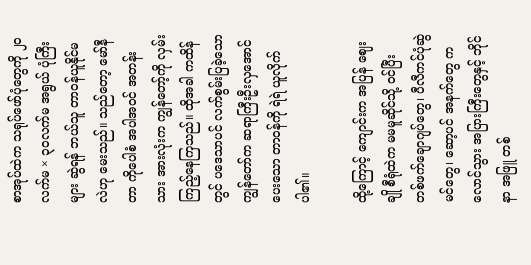စာအုပ်ထဲက သရုပ်ဖော်ပုံတွေကို ၂၀လက်မ × ၃၀လက်မ အရွယ် ပုံကြီးများ ဆွဲရန် ဘယ်သူ တာဝန်ယူနိုင်မလဲဟု မေးသည်။ သည်တော့ မော်နီတာ ကိုပေါစံ အပါအဝင် အတန်းသား အားလုံးက ကျွန်တော့်ကို လှမ်းကြည့်နေကြသည်။ ထိုအခါ ကထိန်တွင် ပဒေသာပင် လက်စွမ်းပြခဲ့သော ကျွန်တော်က ဆရာကြီးဦးလှအောင် ပေးသော တာဝန်ကို ရဲရဲ ယူလိုက်ပါ၏။

ထို့ကြောင့် ကျောင်းက အပြန် ဈေးချို စီရုံထဲက မမမူဆိုင်သို့ ဝင်ပြီး တစ်ဖက်ချောဂျပ်တွေ၊ ပီလီကင်ပုံဆွဲမင်တွေ၊ ဆော့ပင် အနက်တွေ ကလောင်သွား အပြားကြီးတွေနှင့် ဘိုင်နာ အဖြူ တစ်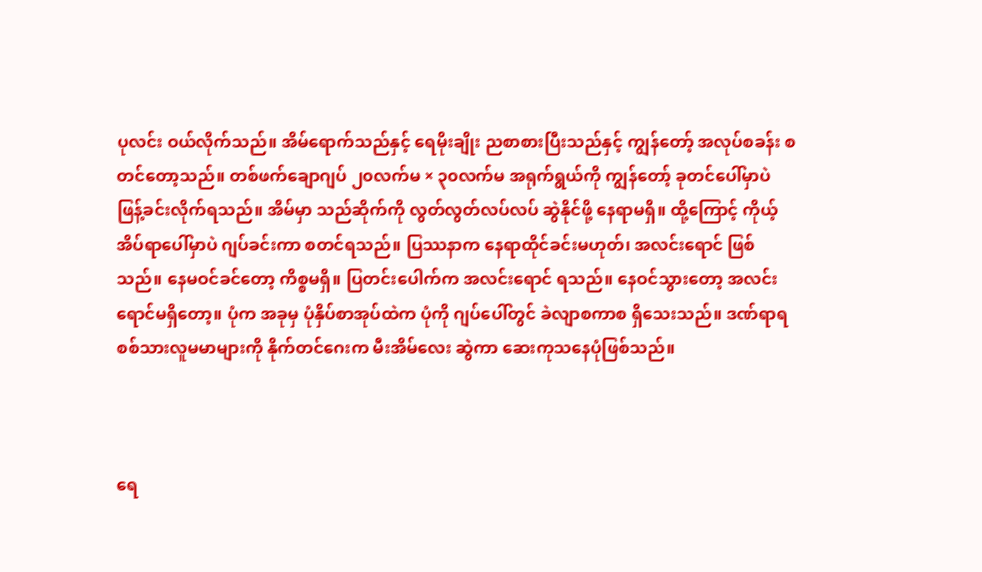ပုလင်း ဝယ်လိုက်သည်။ အိမ်ရောက်သည်နှင့် ရေမိုးချိုး ညစာစားပြီးသည်နှင့် ကျွန်တော့် အလုပ်စခန်း စတင်တော့သည်။ တစ်ဖက်ချောဂျပ် ၂၀လက်မ × ၃၀လက်မ အရုက်ရွယ်ကို ကျွန်တော့် ခုတင်ပေါ်မှာပဲ ဖြန့်ခင်းလိုက်ရသည်။ အိမ်မှာ သည်ဆိုက်ကို လွတ်လွတ်လပ်လပ် ဆွဲနိုင်ဖို့ နေရာမရှိ။ ထို့ကြောင့် ကိုယ့်အိပ်ရာပေါ်မှာပဲ ဂျပ်ခင်းကာ စတင်ရသည်။ ပြဿနာက နေရာထိုင်ခင်းမဟုတ်၊ အလင်းရောင် ဖြစ်သည်။ နေမဝင်ခင်တော့ ကိစ္စမရှိ။ ပြတင်းပေါက်က အလင်းရောင် ရသည်။ နေဝင်သွားတော့ အလင်းရောင်မရှိတော့။ ပုံက အခုမှ ပုံနှိပ်စာအုပ်ထဲက ပုံကို ဂျပ်ပေါ်တွင် ခဲလျာစကာစ ရှိသေးသည်။ ဒဏ်ရာရ စစ်သားလူမမာများကို နိုက်တင်ဂေးက မီးအိမ်လေး ဆွဲကာ ဆေးကုသနေပုံဖြစ်သည်။



ရေ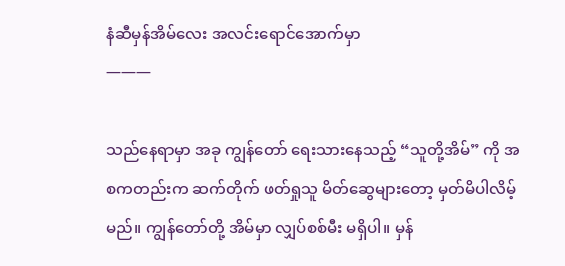နံဆီမှန်အိမ်လေး အလင်းရောင်အောက်မှာ
———

သည်နေရာမှာ အခု ကျွန်တော် ရေးသားနေသည့် “သူတို့အိမ်” ကို အစကတည်းက ဆက်တိုက် ဖတ်ရှုသူ မိတ်ဆွေများတော့ မှတ်မိပါလိမ့်မည်။ ကျွန်တော်တို့ အိမ်မှာ လျှပ်စစ်မီး မရှိပါ။ မှန်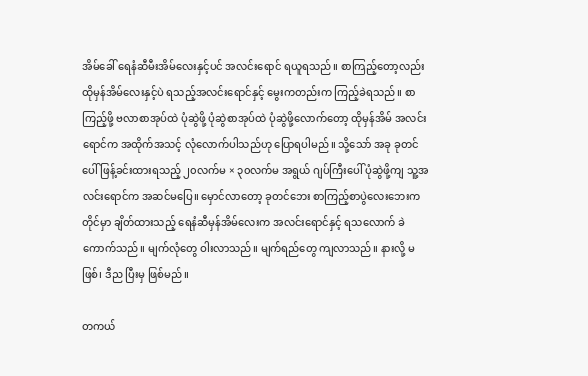အိမ်ခေါ် ရေနံဆီမီးအိမ်လေးနှင့်ပင် အလင်းရောင် ရယူရသည်။ စာကြည့်တော့လည်း ထိုမှန်အိမ်လေးနှင့်ပဲ ရသည့်အလင်းရောင်နှင့် မွေးကတည်းက ကြည့်ခဲရသည်။ စာကြည့်ဖို့ ဗလာစာအုပ်ထဲ ပုံဆွဲဖို့ ပုံဆွဲစာအုပ်ထဲ ပုံဆွဲဖို့လောက်တော့ ထိုမှန်အိမ် အလင်းရောင်က အထိုက်အသင့် လုံလောက်ပါသည်ဟု ပြောရပါမည်။ သို့သော် အခု ခုတင်ပေါ် ဖြန့်ခင်းထားရသည့် ၂၀လက်မ × ၃၀လက်မ အရွယ် ဂျပ်ကြီးပေါ် ပုံဆွဲဖို့ကျ သူ့အလင်းရောင်က အဆင်မပြေ။ မှောင်လာတော့ ခုတင်ဘေး စာကြည့်စာပွဲလေးဘေးက တိုင်မှာ ချိတ်ထားသည့် ရေနံဆီမှန်အိမ်လေးက အလင်းရောင်နှင့် ရသလောက် ခဲကောက်သည်။ မျက်လုံတွေ ဝါးလာသည်။ မျက်ရည်တွေ ကျလာသည်။ နားလို့ မဖြစ်၊ ဒီည ပြီးမှ ဖြစ်မည်။

တကယ်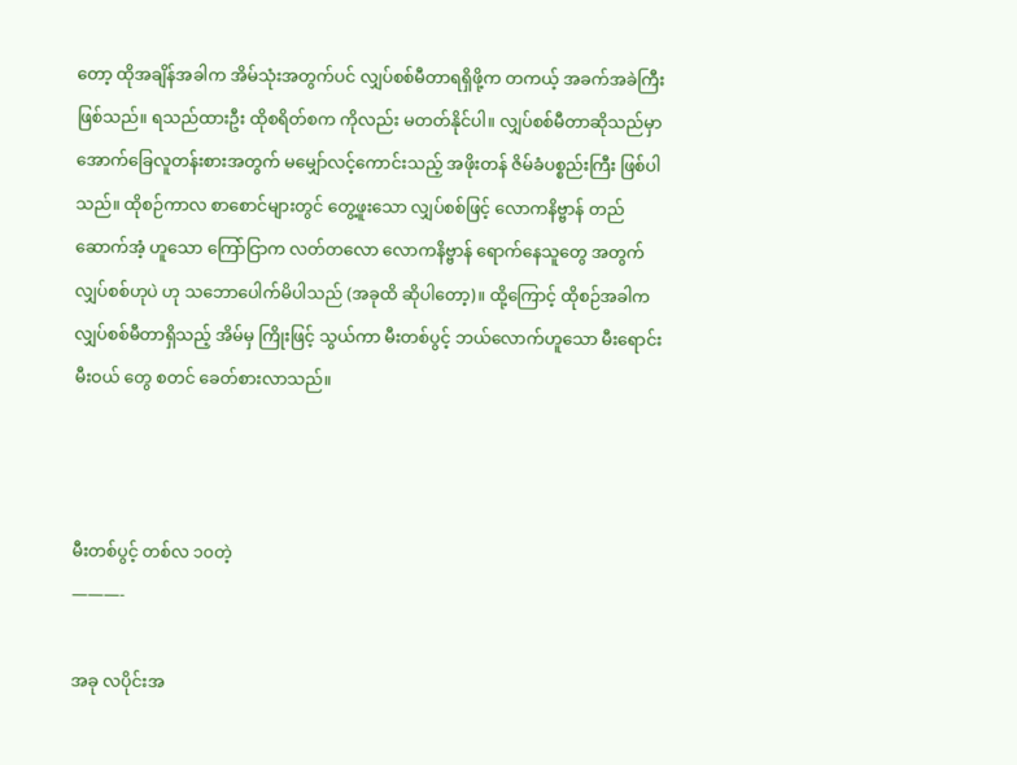တော့ ထိုအချိန်အခါက အိမ်သုံးအတွက်ပင် လျှပ်စစ်မီတာရရှိဖို့က တကယ့် အခက်အခဲကြီး ဖြစ်သည်။ ရသည်ထားဦး ထိုစရိတ်စက ကိုလည်း မတတ်နိုင်ပါ။ လျှပ်စစ်မီတာဆိုသည်မှာ အောက်ခြေလူတန်းစားအတွက် မမျှော်လင့်ကောင်းသည့် အဖိုးတန် ဇိမ်ခံပစ္စည်းကြီး ဖြစ်ပါသည်။ ထိုစဉ်ကာလ စာစောင်များတွင် တွေ့ဖူးသော လျှပ်စစ်ဖြင့် လောကနိဗ္ဗာန် တည်ဆောက်အံ့ ဟူသော ကြော်ငြာက လတ်တလော လောကနိဗ္ဗာန် ရောက်နေသူတွေ အတွက် လျှပ်စစ်ဟုပဲ ဟု သဘောပေါက်မိပါသည် (အခုထိ ဆိုပါတော့)။ ထို့ကြောင့် ထိုစဉ်အခါက လျှပ်စစ်မီတာရှိသည့် အိမ်မှ ကြိုးဖြင့် သွယ်ကာ မီးတစ်ပွင့် ဘယ်လောက်ဟူသော မီးရောင်းမီးဝယ် တွေ စတင် ခေတ်စားလာသည်။



မီးတစ်ပွင့် တစ်လ ၁၀တဲ့
———-

အခု လပိုင်းအ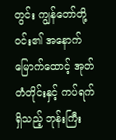တွင်း ကျွန်တော်တို့ဝင်း၏ အနောက်မြောက်ထောင့် အုတ်တံတိုင်းနှင့် ကပ်ရက် ရှိသည့် ဘုန်းကြီး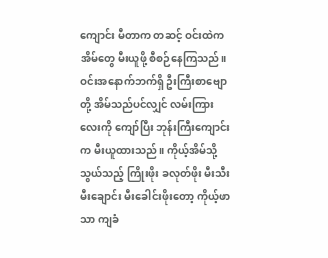ကျောင်း မီတာက တဆင့် ဝင်းထဲက အိမ်တွေ မီးယူဖို့ စီစဉ်နေကြသည်။ ဝင်းအနောက်ဘက်ရှိ ဦးကြီးစာဗျောတို့ အိမ်သည်ပင်လျှင် လမ်းကြားလေးကို ကျော်ပြီး ဘုန်းကြီးကျောင်းက မီးယူထားသည်။ ကိုယ့်အိမ်သို့ သွယ်သည့် ကြိုးဖိုး ခလုတ်ဖိုး မီးသီး မီးချောင်း မီးခေါင်းဖိုးတော့ ကိုယ့်ဖာသာ ကျခံ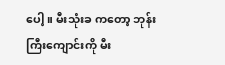ပေါ့။ မီးသုံးခ ကတော့ ဘုန်းကြီးကျောင်းကို မီး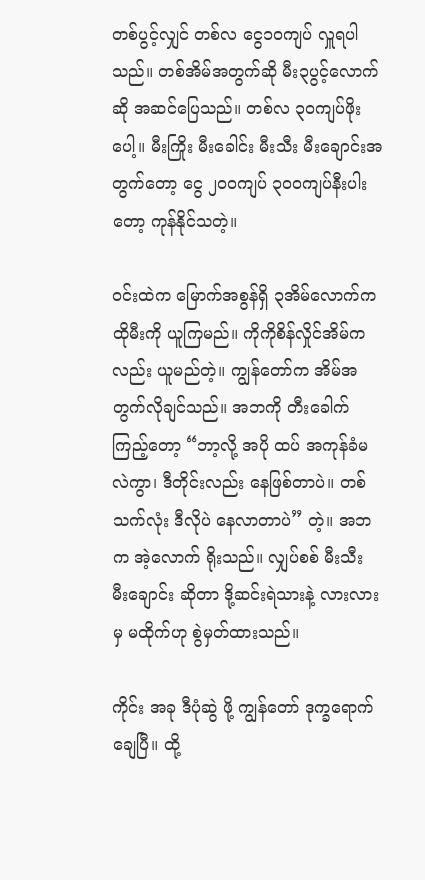တစ်ပွင့်လျှင် တစ်လ ငွေ၁၀ကျပ် လှူရပါသည်။ တစ်အိမ်အတွက်ဆို မီး၃ပွင့်လောက်ဆို အဆင်ပြေသည်။ တစ်လ ၃၀ကျပ်ဖိုးပေါ့။ မီးကြိုး မီးခေါင်း မီးသီး မီးချောင်းအတွက်တော့ ငွေ ၂၀၀ကျပ် ၃၀၀ကျပ်နီးပါးတော့ ကုန်နိုင်သတဲ့။

ဝင်းထဲက မြောက်အစွန်ရှိ ၃အိမ်လောက်က ထိုမီးကို ယူကြမည်။ ကိုကိုစိန်လှိုင်အိမ်ကလည်း ယူမည်တဲ့။ ကျွန်တော်က အိမ်အတွက်လိုချင်သည်။ အဘကို တီးခေါက်ကြည့်တော့ “ဘာ့လို့ အပို ထပ် အကုန်ခံမလဲကွာ၊ ဒီတိုင်းလည်း နေဖြစ်တာပဲ။ တစ်သက်လုံး ဒီလိုပဲ နေလာတာပဲ” တဲ့။ အဘ က အဲ့လောက် ရိုးသည်။ လျှပ်စစ် မီးသီး မီးချောင်း ဆိုတာ ဒို့ဆင်းရဲသားနဲ့ လားလားမှ မထိုက်ဟု စွဲမှတ်ထားသည်။

ကိုင်း အခု ဒီပုံဆွဲ ဖို့ ကျွန်တော် ဒုက္ခရောက်ချေပြီ။ ထို့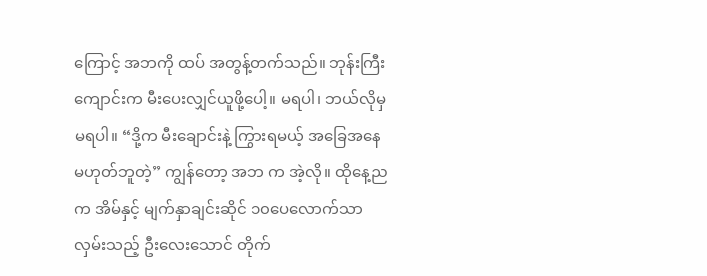ကြောင့် အဘကို ထပ် အတွန့်တက်သည်။ ဘုန်းကြီးကျောင်းက မီးပေးလျှင်ယူဖို့ပေါ့။ မရပါ၊ ဘယ်လိုမှ မရပါ။ “ဒို့က မီးချောင်းနဲ့ ကြွားရမယ့် အခြေအနေမဟုတ်ဘူတဲ့” ကျွန်တော့ အဘ က အဲ့လို။ ထိုနေ့ည က အိမ်နှင့် မျက်နှာချင်းဆိုင် ၁၀ပေလောက်သာလှမ်းသည့် ဦးလေးသောင် တိုက်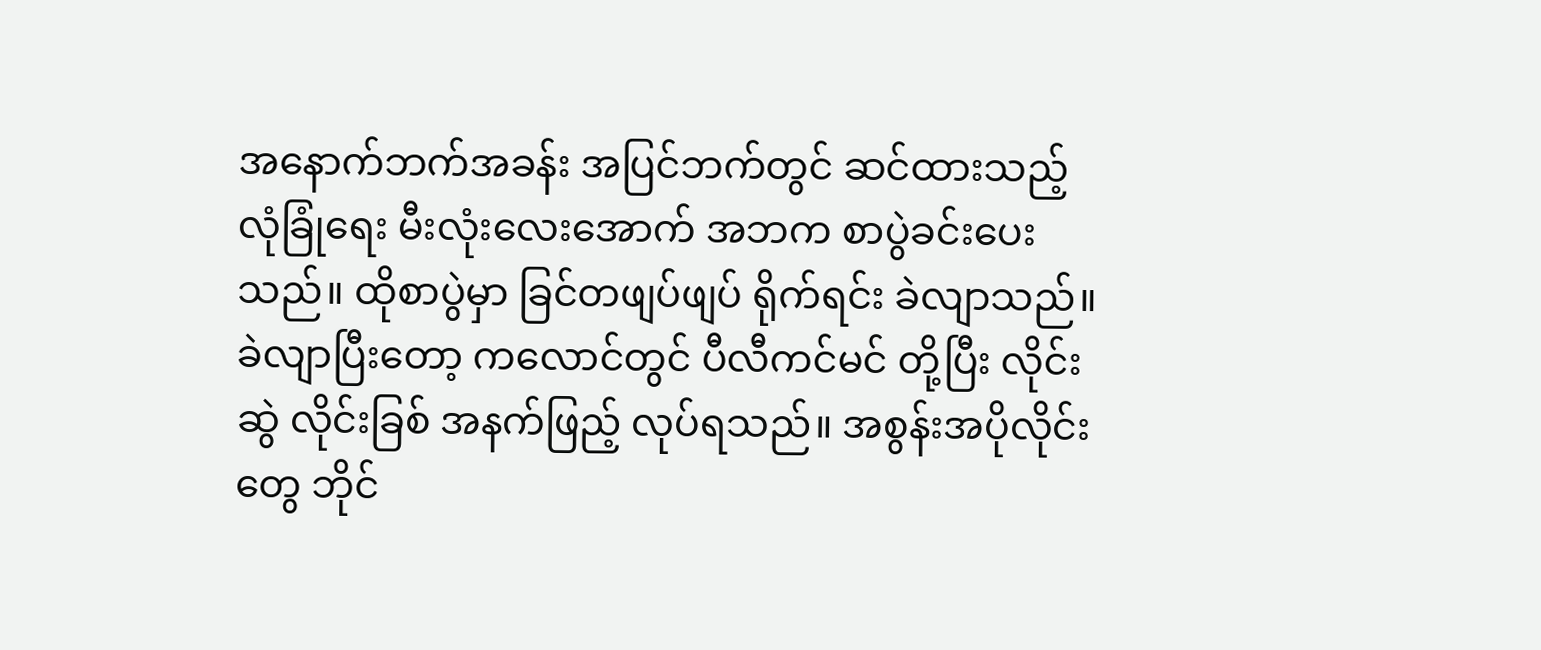အနောက်ဘက်အခန်း အပြင်ဘက်တွင် ဆင်ထားသည့် လုံခြုံရေး မီးလုံးလေးအောက် အဘက စာပွဲခင်းပေးသည်။ ထိုစာပွဲမှာ ခြင်တဖျပ်ဖျပ် ရိုက်ရင်း ခဲလျာသည်။ ခဲလျာပြီးတော့ ကလောင်တွင် ပီလီကင်မင် တို့ပြီး လိုင်းဆွဲ လိုင်းခြစ် အနက်ဖြည့် လုပ်ရသည်။ အစွန်းအပိုလိုင်းတွေ ဘိုင်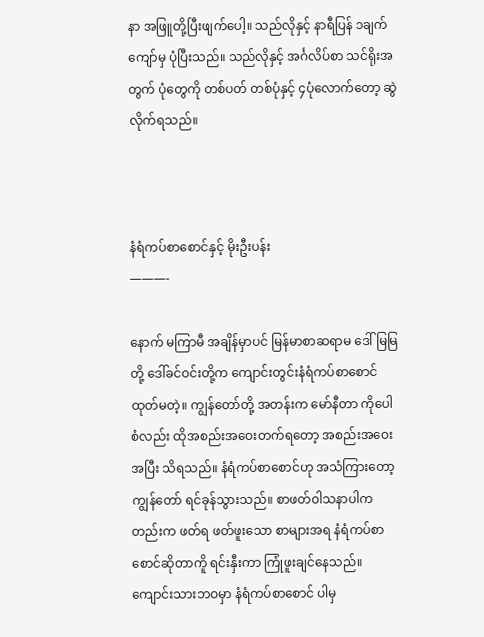နာ အဖြူတို့ပြီးဖျက်ပေါ့။ သည်လိုနှင့် နာရီပြန် ၁ချက်ကျော်မှ ပုံပြီးသည်။ သည်လိုနှင့် အင်္ဂလိပ်စာ သင်ရိုးအတွက် ပုံတွေကို တစ်ပတ် တစ်ပုံနှင့် ၄ပုံလောက်တော့ ဆွဲလိုက်ရသည်။



နံရံကပ်စာစောင်နှင့် မိုးဦးပန်း
———-

နောက် မကြာမီ အချိန်မှာပင် မြန်မာစာဆရာမ ဒေါ်မြမြတို့ ဒေါ်ခင်ဝင်းတို့က ကျောင်းတွင်းနံရံကပ်စာစောင် ထုတ်မတဲ့။ ကျွန်တော်တို့ အတန်းက မော်နီတာ ကိုပေါစံလည်း ထိုအစည်းအဝေးတက်ရတော့ အစည်းအဝေးအပြီး သိရသည်။ နံရံကပ်စာစောင်ဟု အသံကြားတော့ ကျွန်တော် ရင်ခုန်သွားသည်။ စာဖတ်ဝါသနာပါကတည်းက ဖတ်ရ ဖတ်ဖူးသော စာများအရ နံရံကပ်စာစောင်ဆိုတာကိူ ရင်းနှီးကာ ကြုံဖူးချင်နေသည်။ ကျောင်းသားဘဝမှာ နံရံကပ်စာစောင် ပါမှ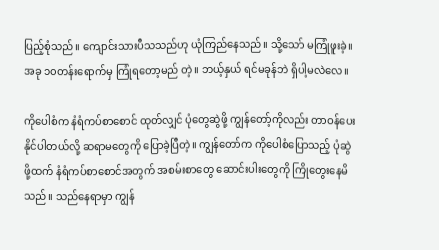ပြည့်စုံသည်။ ကျောင်းသားပီသသည်ဟု ယုံကြည်နေသည်။ သို့သော် မကြုံဖူးခဲ့။ အခု ၁၀တန်းရောက်မှ ကြုံရတော့မည် တဲ့။ ဘယ့်နှယ် ရင်မခုန်ဘဲ ရှိပါ့မလဲလေ။

ကိုပေါစံက နံရံကပ်စာစောင် ထုတ်လျှင် ပုံတွေဆွဲဖို့ ကျွန်တော့်ကိုလည်း တာဝန်ပေးနိုင်ပါတယ်လို့ ဆရာမတွေကို ပြောခဲ့ပြီတဲ့။ ကျွန်တော်က ကိုပေါစံပြောသည့် ပုံဆွဲဖို့ထက် နံရံကပ်စာစောင်အတွက် အစမ်းစာတွေ ဆောင်းပါးတွေကို ကြိုတွေးနေမိသည်။ သည်နေရာမှာ ကျွန်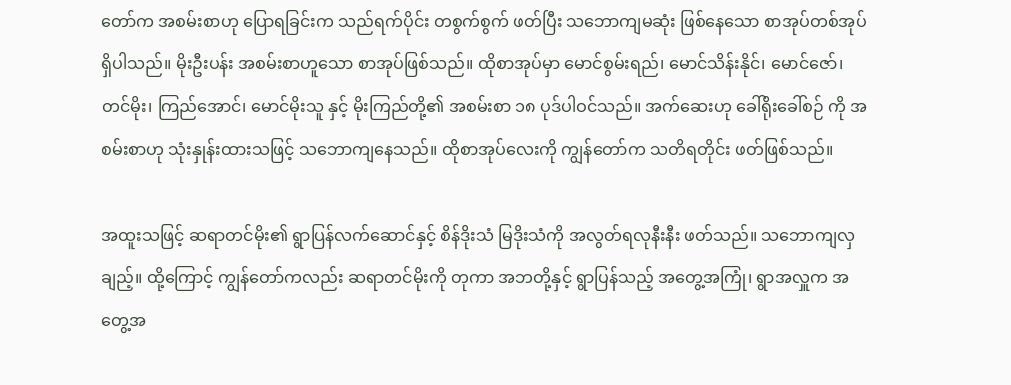တော်က အစမ်းစာဟု ပြောရခြင်းက သည်ရက်ပိုင်း တစွက်စွက် ဖတ်ပြီး သဘောကျမဆုံး ဖြစ်နေသော စာအုပ်တစ်အုပ် ရှိပါသည်။ မိုးဦးပန်း အစမ်းစာဟူသော စာအုပ်ဖြစ်သည်။ ထိုစာအုပ်မှာ မောင်စွမ်းရည်၊ မောင်သိန်းနိုင်၊ မောင်ဇော်၊ တင်မိုး၊ ကြည်အောင်၊ မောင်မိုးသူ နှင့် မိုးကြည်တို့၏ အစမ်းစာ ၁၈ ပုဒ်ပါဝင်သည်။ အက်ဆေးဟု ခေါ်ရိုးခေါ်စဉ် ကို အစမ်းစာဟု သုံးနှုန်းထားသဖြင့် သဘောကျနေသည်။ ထိုစာအုပ်လေးကို ကျွန်တော်က သတိရတိုင်း ဖတ်ဖြစ်သည်။

အထူးသဖြင့် ဆရာတင်မိုး၏ ရွာပြန်လက်ဆောင်နှင့် စိန်ဒိုးသံ မြဒိုးသံကို အလွတ်ရလုနီးနီး ဖတ်သည်။ သဘောကျလှချည့်။ ထို့ကြောင့် ကျွန်တော်ကလည်း ဆရာတင်မိုးကို တုကာ အဘတို့နှင့် ရွာပြန်သည့် အတွေ့အကြုံ၊ ရွာအလှူက အတွေ့အ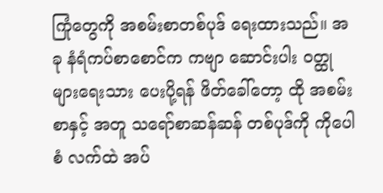ကြုံတွေကို အစမ်းစာတစ်ပုဒ် ရေးထားသည်။ အခု နံရံကပ်စာစောင်က ကဗျာ ဆောင်းပါး ဝတ္ထုများရေးသား ပေးပို့ရန် ဖိတ်ခေါ်တော့ ထို အစမ်းစာနှင့် အတူ သရော်စာဆန်ဆန် တစ်ပုဒ်ကို ကိုပေါစံ လက်ထဲ အပ်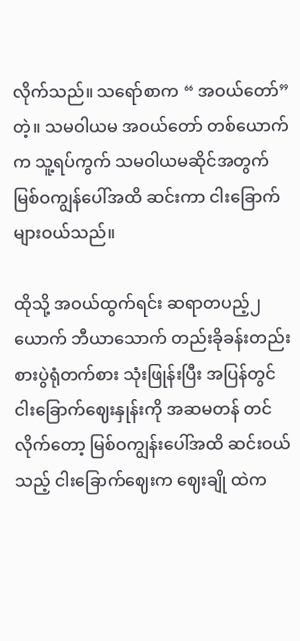လိုက်သည်။ သရော်စာက “ အဝယ်တော်”တဲ့။ သမဝါယမ အဝယ်တော် တစ်ယောက်က သူ့ရပ်ကွက် သမဝါယမဆိုင်အတွက် မြစ်ဝကျွန်ပေါ်အထိ ဆင်းကာ ငါးခြောက်များဝယ်သည်။

ထိုသို့ အဝယ်ထွက်ရင်း ဆရာတပည့်၂ယောက် ဘီယာသောက် တည်းခိုခန်းတည်း စားပွဲရုံတက်စား သုံးဖြုန်းပြီး အပြန်တွင် ငါးခြောက်ဈေးနှုန်းကို အဆမတန် တင်လိုက်တော့ မြစ်ဝကျွန်းပေါ်အထိ ဆင်းဝယ်သည့် ငါးခြောက်ဈေးက ဈေးချို ထဲက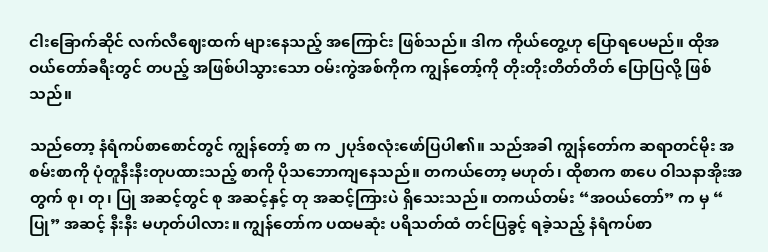ငါးခြောက်ဆိုင် လက်လီဈေးထက် များနေသည့် အကြောင်း ဖြစ်သည်။ ဒါက ကိုယ်တွေ့ဟု ပြောရပေမည်။ ထိုအဝယ်တော်ခရီးတွင် တပည့် အဖြစ်ပါသွားသော ဝမ်းကွဲအစ်ကိုက ကျွန်တော့်ကို တိုးတိုးတိတ်တိတ် ပြောပြလို့ ဖြစ်သည်။

သည်တော့ နံရံကပ်စာစောင်တွင် ကျွန်တော့် စာ က ၂ပုဒ်စလုံးဖော်ပြပါ၏။ သည်အခါ ကျွန်တော်က ဆရာတင်မိုး အစမ်းစာကို ပုံတူနီးနီးတုပထားသည့် စာကို ပိုသဘောကျနေသည်။ တကယ်တော့ မဟုတ်၊ ထိုစာက စာပေ ဝါသနာအိုးအတွက် စု၊ တု၊ ပြု အဆင့်တွင် စု အဆင့်နှင့် တု အဆင့်ကြားပဲ ရှိသေးသည်။ တကယ်တမ်း “အဝယ်တော်” က မှ “ ပြု” အဆင့် နီးနီး မဟုတ်ပါလား။ ကျွန်တော်က ပထမဆုံး ပရိသတ်ထံ တင်ပြခွင့် ရခဲ့သည့် နံရံကပ်စာ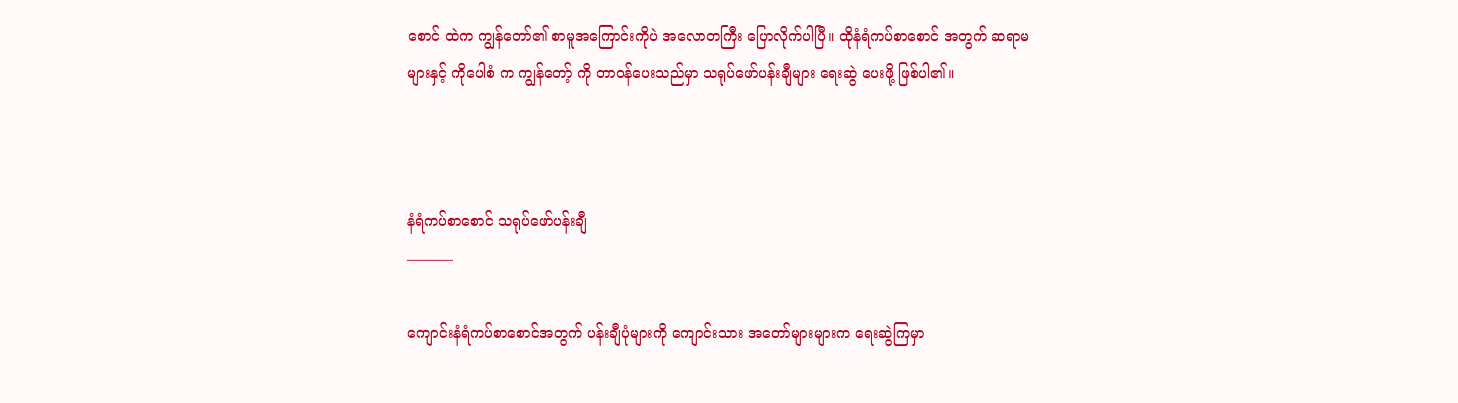စောင် ထဲက ကျွန်တော်၏ စာမူအကြောင်းကိုပဲ အလောတကြီး ပြောလိုက်ပါပြီ။ ထိုနံရံကပ်စာစောင် အတွက် ဆရာမများနှင့် ကိုပေါစံ က ကျွန်တော့် ကို တာဝန်ပေးသည်မှာ သရုပ်ဖော်ပန်းချီများ ရေးဆွဲ ပေးဖို့ ဖြစ်ပါ၏။



နံရံကပ်စာစောင် သရုပ်ဖော်ပန်းချီ
———-

ကျောင်းနံရံကပ်စာစောင်အတွက် ပန်းချီပုံများကို ကျောင်းသား အတော်များများက ရေးဆွဲကြမှာ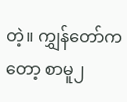တဲ့။ ကျွှန်တော်ကတော့ စာမူ၂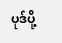ပုဒ်ပို့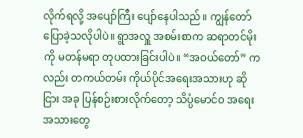လိုက်ရလို့ အပျော်ကြီး ပျော်နေပါသည်။ ကျွန်တော်ပြောခဲ့သလိုပါပဲ။ ရွာအလှူ အစမ်းစာက ဆရာတင်မိုး ကို မတန်မရာ တုပထားခြင်းပါပဲ။ “အဝယ်တော်” ကလည်း တကယ်တမ်း ကိုယ်ပိုင်အရေးအသားဟု ဆိုငြား အခု ပြန်စဉ်းစားလိုက်တော့ သိပ္ပံမောင်ဝ အရေးအသားတွေ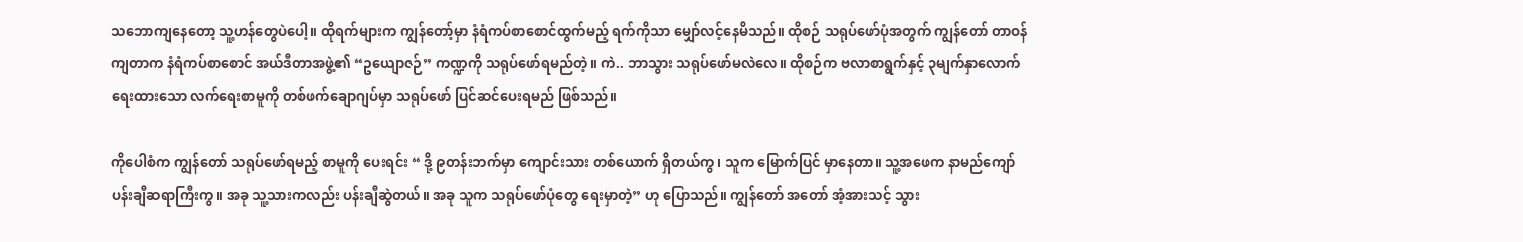သဘောကျနေတော့ သူ့ဟန်တွေပဲပေါ့။ ထိုရက်များက ကျွန်တော့်မှာ နံရံကပ်စာစောင်ထွက်မည့် ရက်ကိုသာ မျှော်လင့်နေမိသည်။ ထိုစဉ် သရုပ်ဖော်ပုံအတွက် ကျွန်တော် တာဝန်ကျတာက နံရံကပ်စာစောင် အယ်ဒီတာအဖွဲ့၏ “ဥယျောဇဉ်” ကဏ္ဍကို သရုပ်ဖော်ရမည်တဲ့။ ကဲ.. ဘာသွား သရုပ်ဖော်မလဲလေ။ ထိုစဉ်က ဗလာစာရွက်နှင့် ၃မျက်နှာလောက် ရေးထားသော လက်ရေးစာမူကို တစ်ဖက်ချောဂျပ်မှာ သရုပ်ဖော် ပြင်ဆင်ပေးရမည် ဖြစ်သည်။

ကိုပေါစံက ကျွန်တော် သရုပ်ဖော်ရမည့် စာမူကို ပေးရင်း “ ဒို့ ၉တန်းဘက်မှာ ကျောင်းသား တစ်ယောက် ရှိတယ်ကွ၊ သူက မြောက်ပြင် မှာနေတာ။ သူ့အဖေက နာမည်ကျော် ပန်းချီဆရာကြီးကွ။ အခု သူ့သားကလည်း ပန်းချီဆွဲတယ်။ အခု သူက သရုပ်ဖော်ပုံတွေ ရေးမှာတဲ့” ဟု ပြောသည်။ ကျွန်တော် အတော် အံ့အားသင့် သွား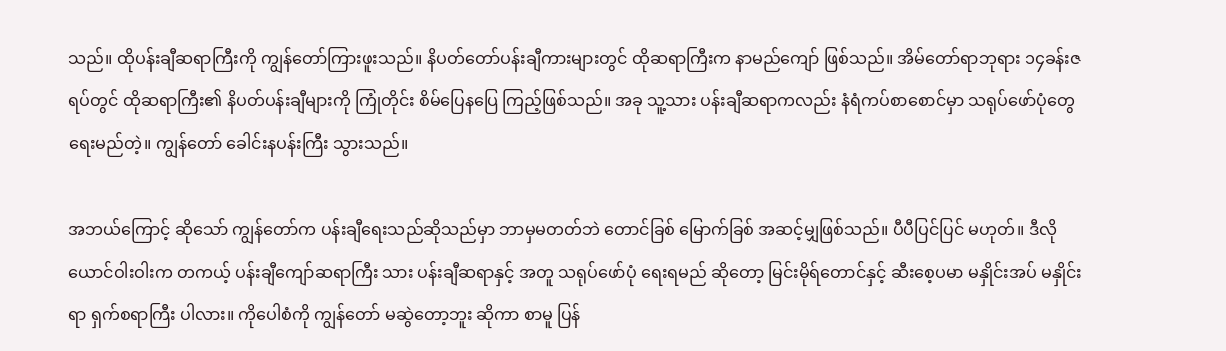သည်။ ထိုပန်းချီဆရာကြီးကို ကျွန်တော်ကြားဖူးသည်။ နိပတ်တော်ပန်းချီကားများတွင် ထိုဆရာကြီးက နာမည်ကျော် ဖြစ်သည်။ အိမ်တော်ရာဘုရား ၁၄ခန်းဇရပ်တွင် ထိုဆရာကြီး၏ နိပတ်ပန်းချီများကို ကြုံတိုင်း စိမ်ပြေနပြေ ကြည့်ဖြစ်သည်။ အခု သူ့သား ပန်းချီဆရာကလည်း နံရံကပ်စာစောင်မှာ သရုပ်ဖော်ပုံတွေ ရေးမည်တဲ့။ ကျွန်တော် ခေါင်းနပန်းကြီး သွားသည်။

အဘယ်ကြောင့် ဆိုသော် ကျွန်တော်က ပန်းချီရေးသည်ဆိုသည်မှာ ဘာမှမတတ်ဘဲ တောင်ခြစ် မြောက်ခြစ် အဆင့်မျှဖြစ်သည်။ ပီပီပြင်ပြင် မဟုတ်။ ဒီလို ယောင်ဝါးဝါးက တကယ့် ပန်းချီကျော်ဆရာကြီး သား ပန်းချီဆရာနှင့် အတူ သရုပ်ဖော်ပုံ ရေးရမည် ဆိုတော့ မြင်းမိုရ်တောင်နှင့် ဆီးစေ့ပမာ မနှိုင်းအပ် မနှိုင်းရာ ရှက်စရာကြီး ပါလား။ ကိုပေါစံကို ကျွန်တော် မဆွဲတော့ဘူး ဆိုကာ စာမူ ပြန်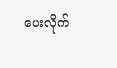ပေးလိုက်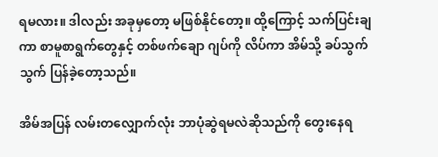ရမလား။ ဒါလည်း အခုမှတော့ မဖြစ်နိုင်တော့။ ထို့ကြောင့် သက်ပြင်းချကာ စာမူစာရွက်တွေနှင့် တစ်ဖက်ချော ဂျပ်ကို လိပ်ကာ အိမ်သို့ ခပ်သွက်သွက် ပြန်ခဲ့တော့သည်။

အိမ်အပြန် လမ်းတလျှောက်လုံး ဘာပုံဆွဲရမလဲဆိုသည်ကို တွေးနေရ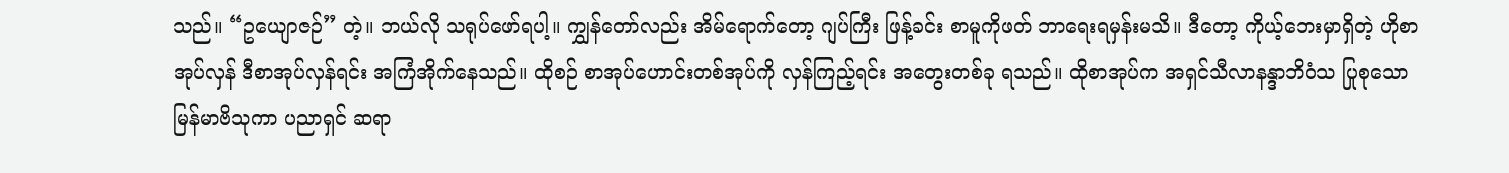သည်။ “ဥယျောဇဉ်” တဲ့။ ဘယ်လို သရုပ်ဖော်ရပါ့။ ကျွှန်တော်လည်း အိမ်ရောက်တော့ ဂျပ်ကြီး ဖြန့်ခင်း စာမူကိုဖတ် ဘာရေးရမှန်းမသိ။ ဒီတော့ ကိုယ့်ဘေးမှာရှိတဲ့ ဟိုစာအုပ်လှန် ဒီစာအုပ်လှန်ရင်း အကြံအိုက်နေသည်။ ထိုစဉ် စာအုပ်ဟောင်းတစ်အုပ်ကို လှန်ကြည့်ရင်း အတွေးတစ်ခု ရသည်။ ထိုစာအုပ်က အရှင်သီလာနန္ဒာဘိဝံသ ပြုစုသော မြန်မာဗိသုကာ ပညာရှင် ဆရာ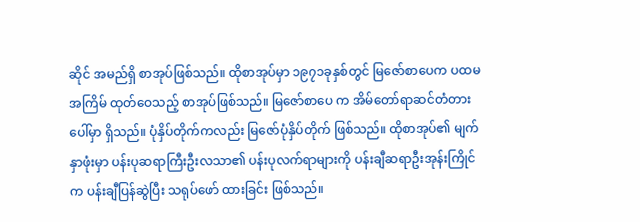ဆိုင် အမည်ရှိ စာအုပ်ဖြစ်သည်။ ထိုစာအုပ်မှာ ၁၉၇၁ခုနှစ်တွင် မြဇော်စာပေက ပထမအကြိမ် ထုတ်ဝေသည့် စာအုပ်ဖြစ်သည်။ မြဇော်စာပေ က အိမ်တော်ရာဆင်တံတားပေါ်မှာ ရှိသည်။ ပုံနှိပ်တိုက်ကလည်း မြဇော်ပုံနှိပ်တိုက် ဖြစ်သည်။ ထိုစာအုပ်၏ မျက်နှာဖုံးမှာ ပန်းပုဆရာကြီးဦးလသာ၏ ပန်းပုလက်ရာများကို ပန်းချီဆရာဦးအုန်းကြိုင်က ပန်းချီပြန်ဆွဲပြီး သရုပ်ဖော် ထားခြင်း ဖြစ်သည်။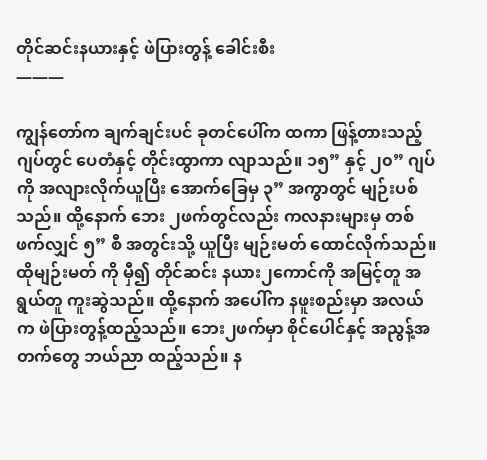တိုင်ဆင်းနယားနှင့် ဖဲပြားတွန့် ခေါင်းစီး
———

ကျွန်တော်က ချက်ချင်းပင် ခုတင်ပေါ်က ထကာ ဖြန့်တားသည့် ဂျပ်တွင် ပေတံနှင့် တိုင်းထွာကာ လျာသည်။ ၁၅” နှင့် ၂၀” ဂျပ်ကို အလျားလိုက်ယူပြီး အောက်ခြေမှ ၃” အကွာတွင် မျဉ်းပစ်သည်။ ထို့နောက် ဘေး ၂ဖက်တွင်လည်း ကလနားများမှ တစ်ဖက်လျှင် ၅” စီ အတွင်းသို့ ယူပြီး မျဉ်းမတ် ထောင်လိုက်သည်။ ထိုမျဉ်းမတ် ကို မှီ၍ တိုင်ဆင်း နယား၂ကောင်ကို အမြင့်တူ အရွယ်တူ ကူးဆွဲသည်။ ထို့နောက် အပေါ်က နဖူးစည်းမှာ အလယ်က ဖဲပြားတွန့်ထည့်သည်။ ဘေး၂ဖက်မှာ စိုင်ပေါင်နှင့် အညွန့်အတက်တွေ ဘယ်ညာ ထည့်သည်။ န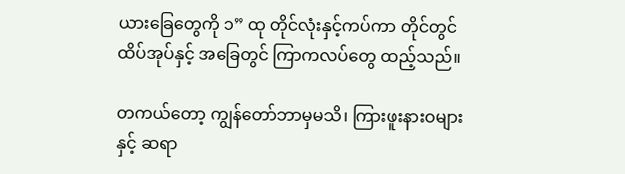ယားခြေတွေကို ၁” ထု တိုင်လုံးနှင့်ကပ်ကာ တိုင်တွင် ထိပ်အုပ်နှင့် အခြေတွင် ကြာကလပ်တွေ ထည့်သည်။

တကယ်တော့ ကျွန်တော်ဘာမှမသိ၊ ကြားဖူးနားဝများနှင့် ဆရာ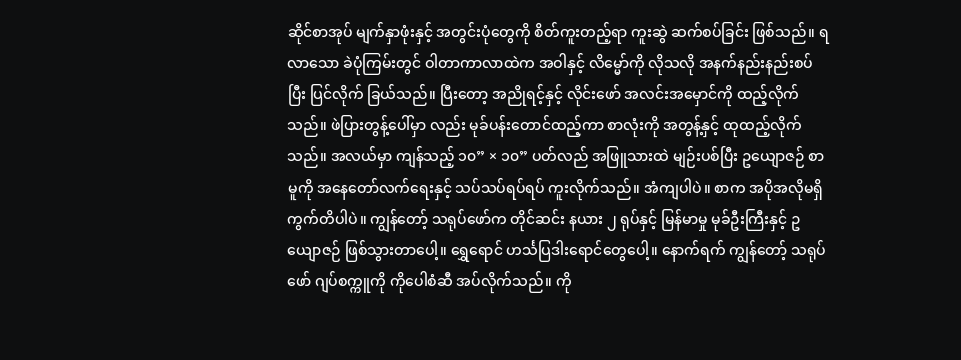ဆိုင်စာအုပ် မျက်နှာဖုံးနှင့် အတွင်းပုံတွေကို စိတ်ကူးတည့်ရာ ကူးဆွဲ ဆက်စပ်ခြင်း ဖြစ်သည်။ ရလာသော ခဲပုံကြမ်းတွင် ဝါတာကာလာထဲက အဝါနှင့် လိမ္မော်ကို လိုသလို အနက်နည်းနည်းစပ်ပြီး ပြင်လိုက် ခြယ်သည်။ ပြီးတော့ အညိုရင့်နှင့် လိုင်းဖော် အလင်းအမှောင်ကို ထည့်လိုက်သည်။ ဖဲပြားတွန့်ပေါ်မှာ လည်း မုခ်ပန်းတောင်ထည့်ကာ စာလုံးကို အတွန့်နှင့် ထုထည့်လိုက်သည်။ အလယ်မှာ ကျန်သည့် ၁၀” × ၁၀” ပတ်လည် အဖြူသားထဲ မျဉ်းပစ်ပြီး ဥယျောဇဉ် စာမူကို အနေတော်လက်ရေးနှင့် သပ်သပ်ရပ်ရပ် ကူးလိုက်သည်။ အံကျပါပဲ။ စာက အပိုအလိုမရှိ ကွက်တိပါပဲ။ ကျွန်တော့် သရုပ်ဖော်က တိုင်ဆင်း နယား ၂ ရုပ်နှင့် မြန်မာမှု မုခ်ဦးကြီးနှင့် ဥယျောဇဉ် ဖြစ်သွားတာပေါ့။ ရွှေရောင် ဟင်္သပြဒါးရောင်တွေပေါ့။ နောက်ရက် ကျွန်တော့် သရုပ်ဖော် ဂျပ်စက္ကူကို ကိုပေါစံဆီ အပ်လိုက်သည်။ ကို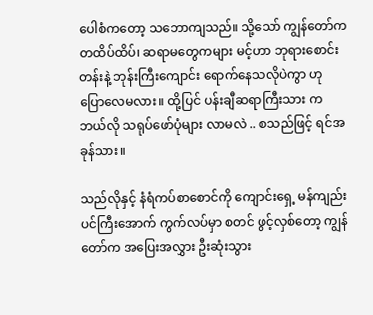ပေါစံကတော့ သဘောကျသည်။ သို့သော် ကျွန်တော်က တထိပ်ထိပ်၊ ဆရာမတွေကများ မင့်ဟာ ဘုရားစောင်းတန်းနဲ့ ဘုန်းကြီးကျောင်း ရောက်နေသလိုပဲကွာ ဟု ပြောလေမလား။ ထို့ပြင် ပန်းချီဆရာကြီးသား က ဘယ်လို သရုပ်ဖော်ပုံများ လာမလဲ .. စသည်ဖြင့် ရင်အခုန်သား။

သည်လိုနှင့် နံရံကပ်စာစောင်ကို ကျောင်းရှေ့ မန်ကျည်းပင်ကြီးအောက် ကွက်လပ်မှာ စတင် ဖွင့်လှစ်တော့ ကျွန်တော်က အပြေးအလွှား ဦးဆုံးသွား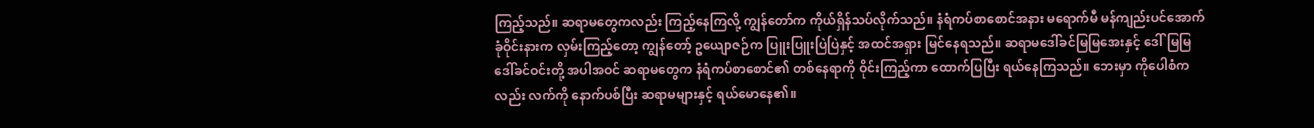ကြည့်သည်။ ဆရာမတွေကလည်း ကြည့်နေကြလို့ ကျွန်တော်က ကိုယ်ရှိန်သပ်လိုက်သည်။ နံရံကပ်စာစောင်အနား မရောက်မီ မန်ကျည်းပင်အောက် ခုံဝိုင်းနားက လှမ်းကြည့်တော့ ကျွန်တော့် ဥယျောဇဉ်က ပြူးပြူးပြဲပြဲနှင့် အထင်အရှား မြင်နေရသည်။ ဆရာမဒေါ်ခင်မြမြအေးနှင့် ဒေါ်မြမြ ဒေါ်ခင်ဝင်းတို့ အပါအဝင် ဆရာမတွေက နံရံကပ်စာစောင်၏ တစ်နေရာကို ဝိုင်းကြည့်ကာ ထောက်ပြပြီး ရယ်နေကြသည်။ ဘေးမှာ ကိုပေါစံကလည်း လက်ကို နောက်ပစ်ပြီး ဆရာမများနှင့် ရယ်မောနေ၏။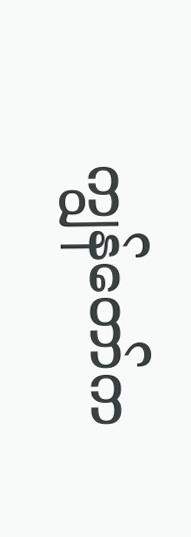ကျွန်တော်က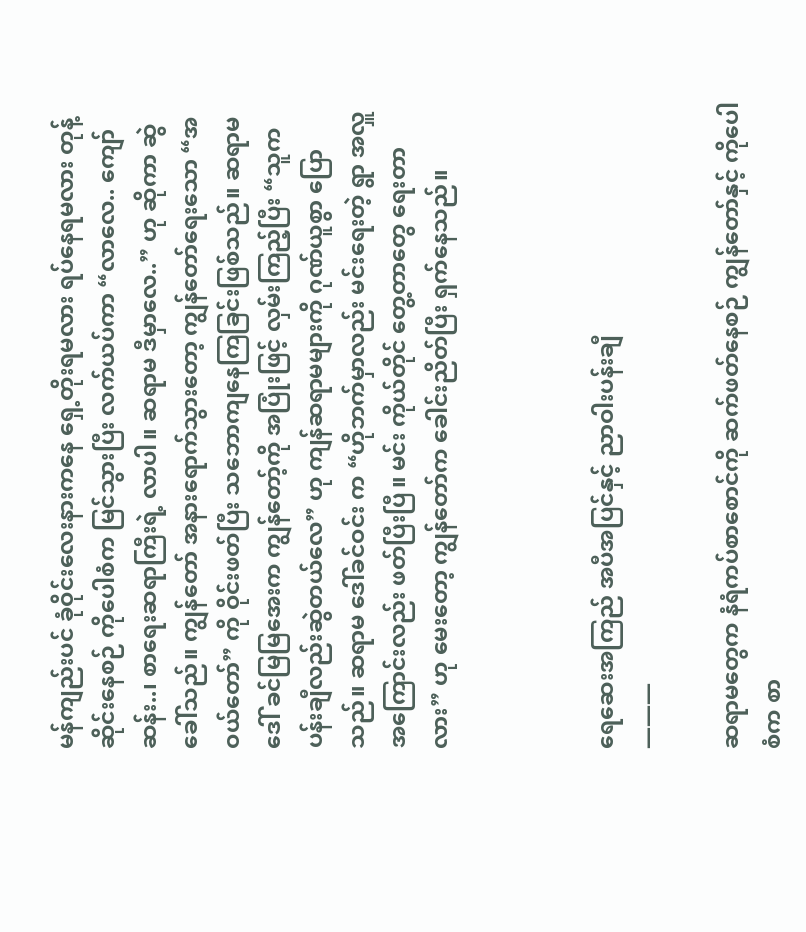မန်ကျည်းပင် ခုံဝိုင်းလေးနားကနေ ရှေ့တိုးရမလား ရပ်နေရမလား တုန့်ဆိုင်းနေစဉ် ကိုပေါစံက မြင်သွားပြီး လက်ယပ်ကာ “လာလေ.. ကျော်ဆန်း..၊ စာရေးဆရာကြီးရဲ့ လာပါ။ ဆရာမ ဒီမှာလေ..” ဟု ဆိုကာ ဆွဲခေါ်သည်။ ကျွန်တော် အနားရောက်သွားတော့ ကျွန်တော်ရေးသော “အဝယ်တော်” ကို ဝိုင်းဖတ်ပြီး သဘောကျနေကြခြင်းဖြစ်သည်။ ဆရာမ ဒေါ် ခင်မြမြအေးက ကျွန်တော့်ကို အပြုံးဖြင့် လှမ်းကြည့်ပြီး “သူက ပန်းချီလည်းဆွဲတယ်လေ” ဟု ကျန်ဆရာမများကို ဂုဏ်ယူစွာ ပြောသည်။ ဆရာမ ဒေါ်ခင်ဝင်း က “ဟိုဘက်မှာလည်း မင်းရေးတဲ့ ရွာ အလှူ အကြောင်းလည်း ဖတ်ပြီးပြီ။ မင်း ကိုယ်တိုင် တွေ့တာတွေ ရေးတာလား” ဟု မေးတော့ ကျွန်တော်က ခေါင်းညိတ်ပြီး ရှက်နေသည်။



ရေဆေးအကြည် အပီအပြင်နှင့် ညာဝါးပန်းချီ
———

ဆရာမတွေက နံရံကပ်စာစောင်ကို ဆက်ဖတ်နေစဉ် ကျွန်တော်နှင့် ကိုပေါစံက စာ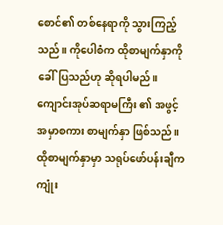စောင်၏ တစ်နေရာကို သွားကြည့်သည်။ ကိုပေါစံက ထိုစာမျက်နှာကို ခေါ်ပြသည်ဟု ဆိုရပါမည်။ ကျောင်းအုပ်ဆရာမကြီး ၏ အဖွင့် အမှာစကား စာမျက်နှာ ဖြစ်သည်။ ထိုစာမျက်နှာမှာ သရုပ်ဖော်ပန်းချီက ကျုံး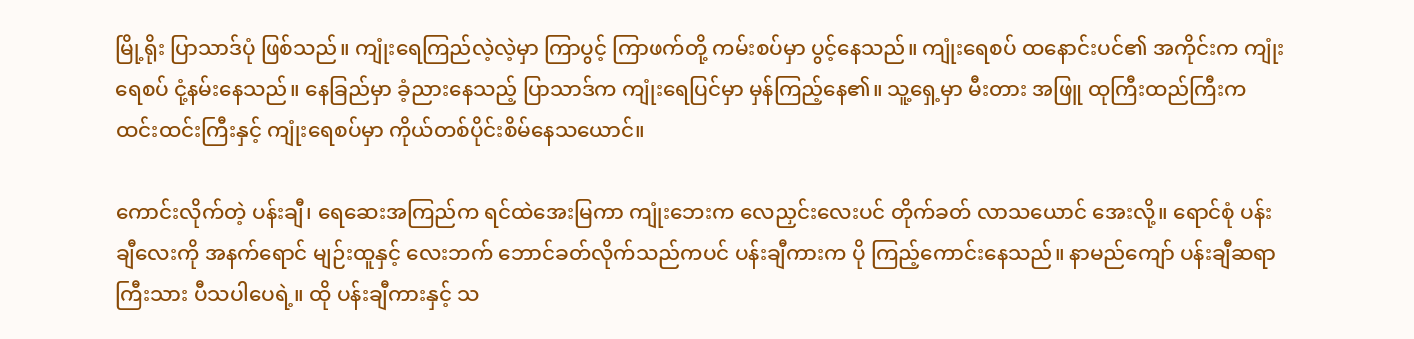မြို့ရိုး ပြာသာဒ်ပုံ ဖြစ်သည်။ ကျုံးရေကြည်လဲ့လဲ့မှာ ကြာပွင့် ကြာဖက်တို့ ကမ်းစပ်မှာ ပွင့်နေသည်။ ကျုံးရေစပ် ထနောင်းပင်၏ အကိုင်းက ကျုံးရေစပ် ငုံ့နမ်းနေသည်။ နေခြည်မှာ ခံ့ညားနေသည့် ပြာသာဒ်က ကျုံးရေပြင်မှာ မှန်ကြည့်နေ၏။ သူ့ရှေ့မှာ မီးတား အဖြူ ထုကြီးထည်ကြီးက ထင်းထင်းကြီးနှင့် ကျုံးရေစပ်မှာ ကိုယ်တစ်ပိုင်းစိမ်နေသယောင်။

ကောင်းလိုက်တဲ့ ပန်းချီ၊ ရေဆေးအကြည်က ရင်ထဲအေးမြကာ ကျုံးဘေးက လေညှင်းလေးပင် တိုက်ခတ် လာသယောင် အေးလို့။ ရောင်စုံ ပန်းချီလေးကို အနက်ရောင် မျဉ်းထူနှင့် လေးဘက် ဘောင်ခတ်လိုက်သည်ကပင် ပန်းချီကားက ပို ကြည့်ကောင်းနေသည်။ နာမည်ကျော် ပန်းချီဆရာကြီးသား ပီသပါပေရဲ့။ ထို ပန်းချီကားနှင့် သ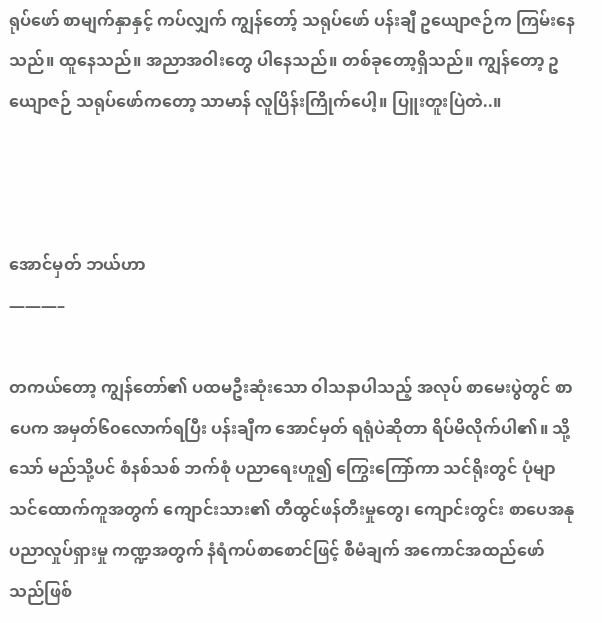ရုပ်ဖော် စာမျက်နှာနှင့် ကပ်လျှက် ကျွန်တော့် သရုပ်ဖော် ပန်းချီ ဥယျောဇဉ်က ကြမ်းနေသည်။ ထူနေသည်။ အညာအဝါးတွေ ပါနေသည်။ တစ်ခုတော့ရှိသည်။ ကျွန်တော့ ဥယျောဇဉ် သရုပ်ဖော်ကတော့ သာမာန် လူပြိန်းကြိုက်ပေါ့။ ပြူးတူးပြဲတဲ..။



အောင်မှတ် ဘယ်ဟာ
———–

တကယ်တော့ ကျွန်တော်၏ ပထမဦးဆုံးသော ဝါသနာပါသည့် အလုပ် စာမေးပွဲတွင် စာပေက အမှတ်၆၀လောက်ရပြီး ပန်းချီက အောင်မှတ် ရရုံပဲဆိုတာ ရိပ်မိလိုက်ပါ၏။ သို့သော် မည်သို့ပင် စံနစ်သစ် ဘက်စုံ ပညာရေးဟူ၍ ကြွေးကြော်ကာ သင်ရိုးတွင် ပုံမျာ သင်ထောက်ကူအတွက် ကျောင်းသား၏ တီထွင်ဖန်တီးမှုတွေ၊ ကျောင်းတွင်း စာပေအနုပညာလှုပ်ရှားမှု ကဏ္ဍအတွက် နံရံကပ်စာစောင်ဖြင့် စီမံချက် အကောင်အထည်ဖော်သည်ဖြစ်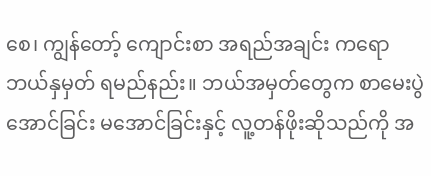စေ၊ ကျွန်တော့် ကျောင်းစာ အရည်အချင်း ကရော ဘယ်နှမှတ် ရမည်နည်း။ ဘယ်အမှတ်တွေက စာမေးပွဲ အောင်ခြင်း မအောင်ခြင်းနှင့် လူ့တန်ဖိုးဆိုသည်ကို အ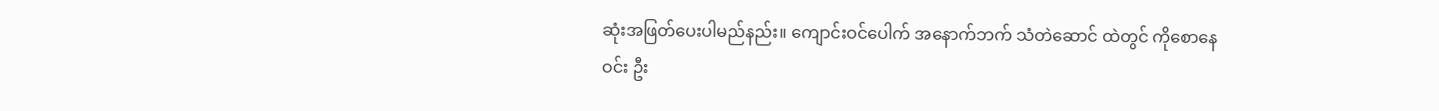ဆုံးအဖြတ်ပေးပါမည်နည်း။ ကျောင်းဝင်ပေါက် အနောက်ဘက် သံတဲဆောင် ထဲတွင် ကိုစောနေဝင်း ဦး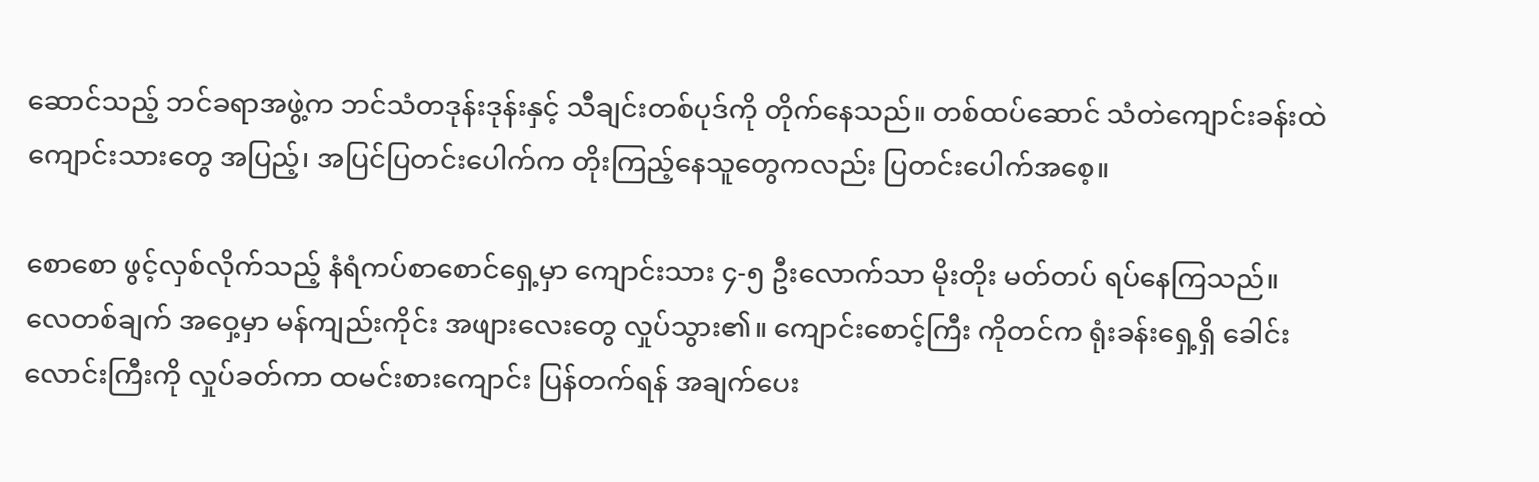ဆောင်သည့် ဘင်ခရာအဖွဲ့က ဘင်သံတဒုန်းဒုန်းနှင့် သီချင်းတစ်ပုဒ်ကို တိုက်နေသည်။ တစ်ထပ်ဆောင် သံတဲကျောင်းခန်းထဲ ကျောင်းသားတွေ အပြည့်၊ အပြင်ပြတင်းပေါက်က တိုးကြည့်နေသူတွေကလည်း ပြတင်းပေါက်အစေ့။

စောစော ဖွင့်လှစ်လိုက်သည့် နံရံကပ်စာစောင်ရှေ့မှာ ကျောင်းသား ၄-၅ ဦးလောက်သာ မိုးတိုး မတ်တပ် ရပ်နေကြသည်။ လေတစ်ချက် အဝှေ့မှာ မန်ကျည်းကိုင်း အဖျားလေးတွေ လှုပ်သွား၏။ ကျောင်းစောင့်ကြီး ကိုတင်က ရုံးခန်းရှေ့ရှိ ခေါင်းလောင်းကြီးကို လှုပ်ခတ်ကာ ထမင်းစားကျောင်း ပြန်တက်ရန် အချက်ပေး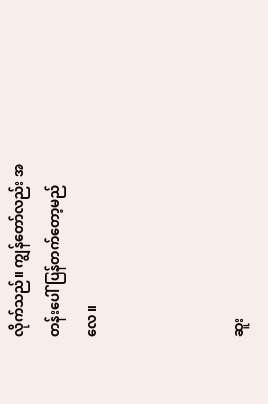လိုက်သည်။ ကျွန်တော်လည်း အတန်းပေါ် ပြန်တက်တော့မည်လေ။



ဆူး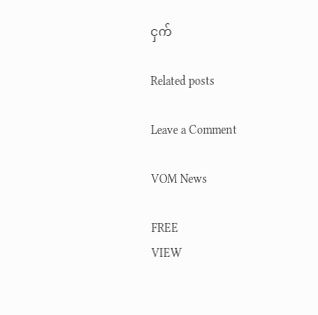ငှက်

Related posts

Leave a Comment

VOM News

FREE
VIEW